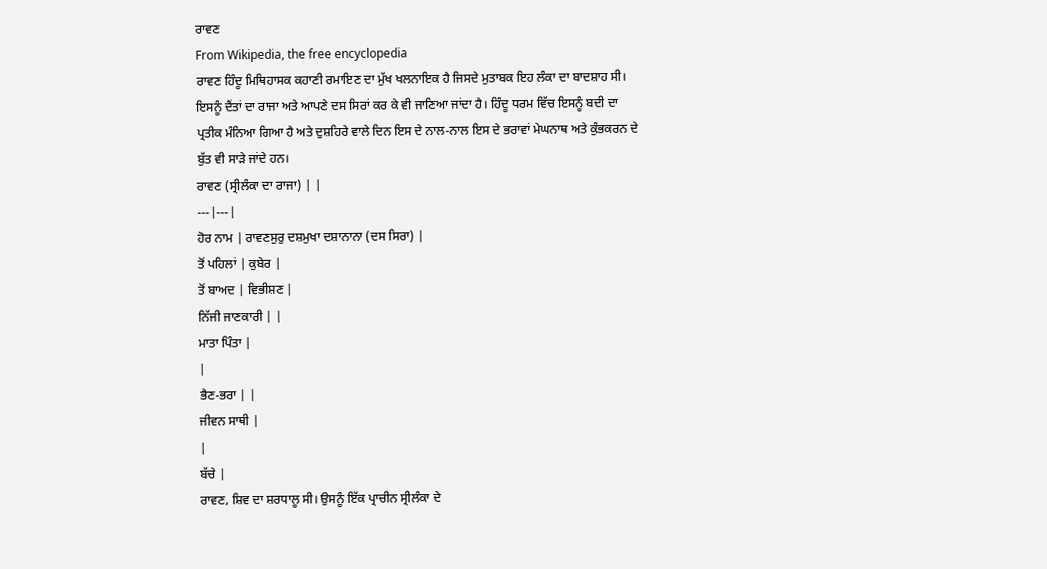ਰਾਵਣ
From Wikipedia, the free encyclopedia
ਰਾਵਣ ਹਿੰਦੂ ਮਿਥਿਹਾਸਕ ਕਹਾਣੀ ਰਮਾਇਣ ਦਾ ਮੁੱਖ ਖਲਨਾਇਕ ਹੈ ਜਿਸਦੇ ਮੁਤਾਬਕ ਇਹ ਲੰਕਾ ਦਾ ਬਾਦਸ਼ਾਹ ਸੀ। ਇਸਨੂੰ ਦੈਂਤਾਂ ਦਾ ਰਾਜਾ ਅਤੇ ਆਪਣੇ ਦਸ ਸਿਰਾਂ ਕਰ ਕੇ ਵੀ ਜਾਣਿਆ ਜਾਂਦਾ ਹੈ। ਹਿੰਦੂ ਧਰਮ ਵਿੱਚ ਇਸਨੂੰ ਬਦੀ ਦਾ ਪ੍ਰਤੀਕ ਮੰਨਿਆ ਗਿਆ ਹੈ ਅਤੇ ਦੁਸ਼ਹਿਰੇ ਵਾਲੇ ਦਿਨ ਇਸ ਦੇ ਨਾਲ-ਨਾਲ ਇਸ ਦੇ ਭਰਾਵਾਂ ਮੇਘਨਾਥ ਅਤੇ ਕੁੰਭਕਰਨ ਦੇ ਬੁੱਤ ਵੀ ਸਾੜੇ ਜਾਂਦੇ ਹਨ।
ਰਾਵਣ (ਸ੍ਰੀਲੰਕਾ ਦਾ ਰਾਜਾ) | |
---|---|
ਹੋਰ ਨਾਮ | ਰਾਵਣਸੁਰੁ ਦਸ਼ਮੁਖਾ ਦਸ਼ਾਨਾਨਾ (ਦਸ ਸਿਰਾ) |
ਤੋਂ ਪਹਿਲਾਂ | ਕੁਬੇਰ |
ਤੋਂ ਬਾਅਦ | ਵਿਭੀਸ਼ਣ |
ਨਿੱਜੀ ਜਾਣਕਾਰੀ | |
ਮਾਤਾ ਪਿੰਤਾ |
|
ਭੈਣ-ਭਰਾ | |
ਜੀਵਨ ਸਾਥੀ |
|
ਬੱਚੇ |
ਰਾਵਣ, ਸ਼ਿਵ ਦਾ ਸ਼ਰਧਾਲੂ ਸੀ। ਉਸਨੂੰ ਇੱਕ ਪ੍ਰਾਚੀਨ ਸ੍ਰੀਲੰਕਾ ਦੇ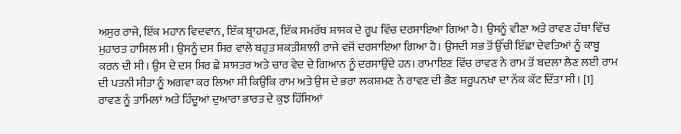ਅਸੁਰ ਰਾਜੇ, ਇੱਕ ਮਹਾਨ ਵਿਦਵਾਨ, ਇੱਕ ਬ੍ਰਾਹਮਣ, ਇੱਕ ਸਮਰੱਥ ਸ਼ਾਸਕ ਦੇ ਰੂਪ ਵਿੱਚ ਦਰਸਾਇਆ ਗਿਆ ਹੈ। ਉਸਨੂੰ ਵੀਣਾ ਅਤੇ ਰਾਵਣ ਹੱਥਾ ਵਿੱਚ ਮੁਹਾਰਤ ਹਾਸਿਲ ਸੀ। ਉਸਨੂੰ ਦਸ ਸਿਰ ਵਾਲੇ ਬਹੁਤ ਸ਼ਕਤੀਸ਼ਾਲੀ ਰਾਜੇ ਵਜੋਂ ਦਰਸਾਇਆ ਗਿਆ ਹੈ। ਉਸਦੀ ਸਭ ਤੋਂ ਉੱਚੀ ਇੱਛਾ ਦੇਵਤਿਆਂ ਨੂੰ ਕਾਬੂ ਕਰਨ ਦੀ ਸੀ। ਉਸ ਦੇ ਦਸ ਸਿਰ ਛੇ ਸ਼ਾਸਤਰ ਅਤੇ ਚਾਰ ਵੇਦ ਦੇ ਗਿਆਨ ਨੂੰ ਦਰਸਾਉਂਦੇ ਹਨ। ਰਾਮਾਇਣ ਵਿੱਚ ਰਾਵਣ ਨੇ ਰਾਮ ਤੋਂ ਬਦਲਾ ਲੈਣ ਲਈ ਰਾਮ ਦੀ ਪਤਨੀ ਸੀਤਾ ਨੂੰ ਅਗਵਾ ਕਰ ਲਿਆ ਸੀ ਕਿਉਂਕਿ ਰਾਮ ਅਤੇ ਉਸ ਦੇ ਭਰਾ ਲਕਸ਼ਮਣ ਨੇ ਰਾਵਣ ਦੀ ਭੈਣ ਸ਼ਰੂਪਨਖਾ ਦਾ ਨੱਕ ਕੱਟ ਦਿੱਤਾ ਸੀ। [1]
ਰਾਵਣ ਨੂੰ ਤਾਮਿਲਾਂ ਅਤੇ ਹਿੰਦੂਆਂ ਦੁਆਰਾ ਭਾਰਤ ਦੇ ਕੁਝ ਹਿੱਸਿਆਂ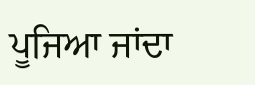ਪੂਜਿਆ ਜਾਂਦਾ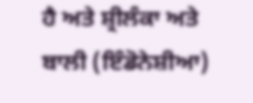ਹੈ ਅਤੇ ਸ਼੍ਰੀਲੰਕਾ ਅਤੇ ਬਾਲੀ (ਇੰਡੋਨੇਸ਼ੀਆ)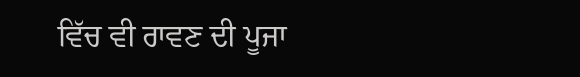ਵਿੱਚ ਵੀ ਰਾਵਣ ਦੀ ਪੂਜਾ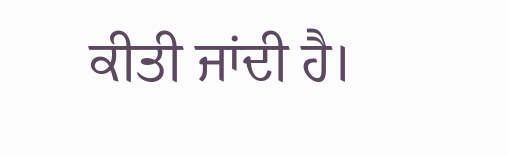ਕੀਤੀ ਜਾਂਦੀ ਹੈ।